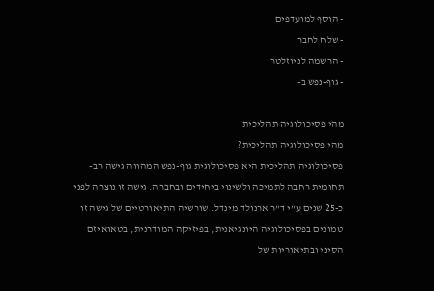- הוסף למועדפים
- שלח לחבר
- הרשמה לניוזלטר
- גוף-נפש ב-

מהי פסיכולוגיה תהליכית
מהי פסיכולוגיה תהליכית?
פסיכולוגיה תהליכית היא פסיכולוגית גוף-נפש המהווה גישה רב-תחומית רחבה לתמיכה ולשינוי ביחידים ובחברה. גישה זו נוצרה לפני כ-25 שנים ע”י ד”ר ארנולד מינדל. שורשיה התיאורטיים של גישה זו טמונים בפסיכולוגיה היונגיאנית, בפיזיקה המודרנית, בטאואיזם הסיני ובתיאוריות של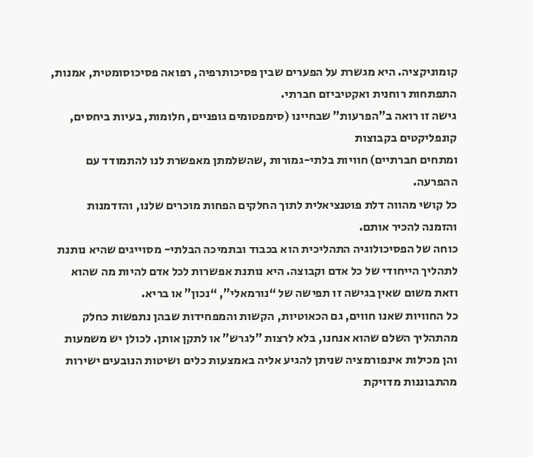קומוניקציה. היא מגשרת על הפערים שבין פסיכותרפיה, רפואה פסיכוסומטית, אמנות, התפתחות רוחנית ואקטיביזם חברתי.
גישה זו רואה ב”הפרעות” שבחיינו (סימפטומים גופניים, חלומות, בעיות ביחסים, קונפליקטים בקבוצות
ומתחים חברתיים) חוויות בלתי-גמורות ,שהשלמתן מאפשרת לנו להתמודד עם ההפרעה.
כל קושי מהווה דלת פוטנציאלית לתוך החלקים הפחות מוכרים שלנו, והזדמנות והזמנה להכיר אותם.
כוחה של הפסיכולוגיה התהליכית הוא בכבוד ובתמיכה הבלתי- מסוייגים שהיא נותנת לתהליך הייחודי של כל אדם וקבוצה. היא נותנת אפשרות לכל אדם להיות מה שהוא וזאת משום שאין בגישה זו תפישה של “נורמאלי”, “נכון” או בריא.
כל החוויות שאנו חווים, גם הכאוטיות, הקשות והמפחידות שבהן נתפשות כחלק מהתהליך השלם שהוא אנחנו, בלא לרצות ”לגרש” או לתקן אותן. לכולן יש משמעות והן מכילות אינפורמציה שניתן להגיע אליה באמצעות כלים ושיטות הנובעים ישירות מהתבוננות מדויקת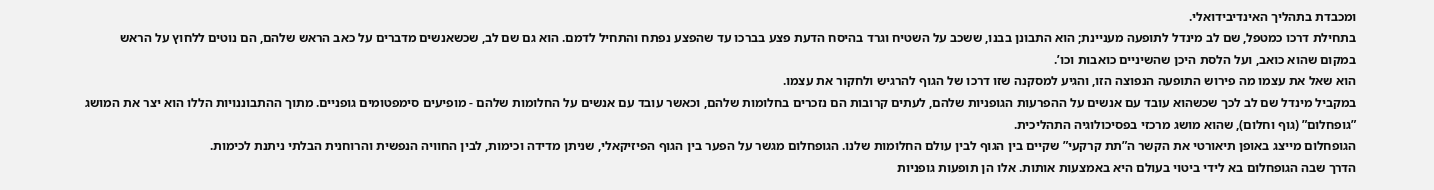ומכבדת בתהליך האינדיבידואלי.
בתחילת דרכו כמטפל, שם לב מינדל לתופעה מעניינת; הוא התבונן בבנו, ששכב על השטיח וגרד בהיסח הדעת פצע בברכו עד שהפצע נפתח והתחיל לדמם. הוא גם שם לב, שכשאנשים מדברים על כאב הראש שלהם, הם נוטים ללחוץ על הראש במקום שהוא כואב, ועל הלסת היכן שהשיניים כואבות וכו’.
הוא שאל את עצמו מה פירוש התופעה הנפוצה הזו, והגיע למסקנה שזו דרכו של הגוף להרגיש ולחקור את עצמו.
במקביל מינדל שם לב לכך שכשהוא עובד עם אנשים על ההפרעות הגופניות שלהם, לעתים קרובות הם נזכרים בחלומות שלהם, וכאשר עובד עם אנשים על החלומות שלהם - מופיעים סימפטומים גופניים. מתוך ההתבוננויות הללו הוא יצר את המושג ”גופחלום” (גוף וחלום), שהוא מושג מרכזי בפסיכולוגיה התהליכית.
הגופחלום מייצג באופן תיאורטי את הקשר ה”תת קרקעי” שקיים בין הגוף לבין עולם החלומות שלנו. הגופחלום מגשר על הפער בין הגוף הפיזיקאלי, שניתן מדידה וכימות, לבין החוויה הנפשית והרוחנית הבלתי ניתנת לכימות.
הדרך שבה הגופחלום בא לידי ביטוי בעולם היא באמצעות אותות. אלו הן תופעות גופניות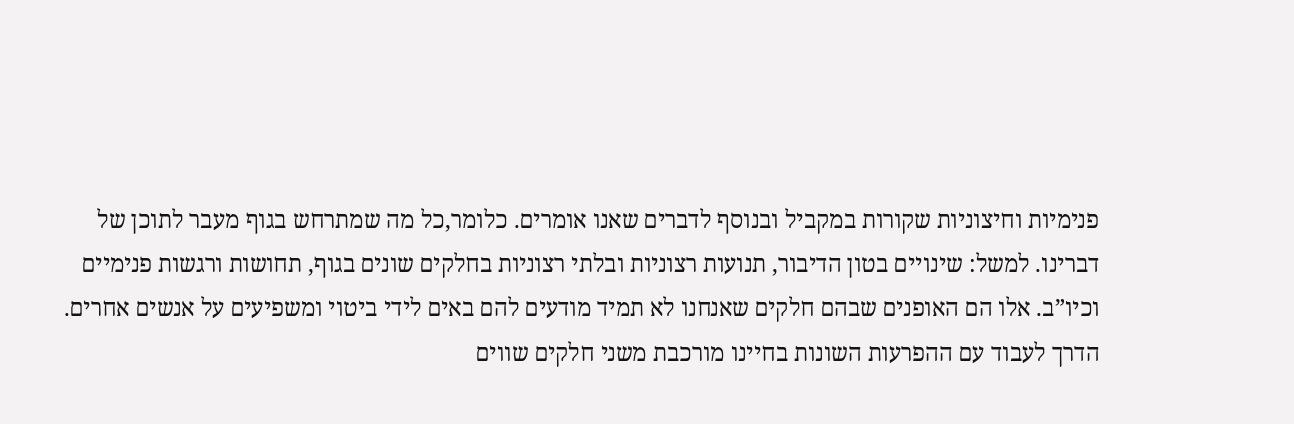פנימיות וחיצוניות שקורות במקביל ובנוסף לדברים שאנו אומרים. כלומר,כל מה שמתרחש בגוף מעבר לתוכן של דברינו. למשל: שינויים בטון הדיבור, תנועות רצוניות ובלתי רצוניות בחלקים שונים בגוף, תחושות ורגשות פנימיים וכיו”ב. אלו הם האופנים שבהם חלקים שאנחנו לא תמיד מודעים להם באים לידי ביטוי ומשפיעים על אנשים אחרים.
הדרך לעבוד עם ההפרעות השונות בחיינו מורכבת משני חלקים שווים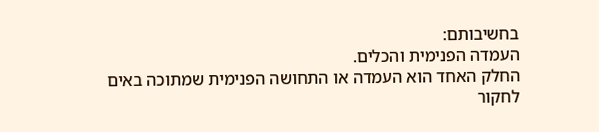בחשיבותם:
העמדה הפנימית והכלים.
החלק האחד הוא העמדה או התחושה הפנימית שמתוכה באים לחקור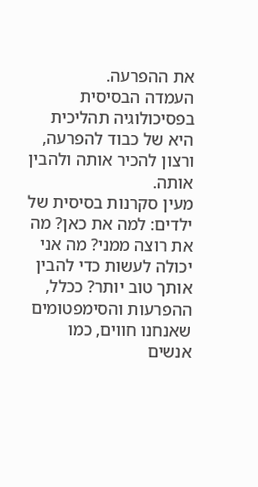את ההפרעה.
העמדה הבסיסית בפסיכולוגיה תהליכית היא של כבוד להפרעה, ורצון להכיר אותה ולהבין אותה.
מעין סקרנות בסיסית של ילדים: למה את כאן? מה את רוצה ממני? מה אני יכולה לעשות כדי להבין אותך טוב יותר? ככלל, ההפרעות והסימפטומים שאנחנו חווים, כמו אנשים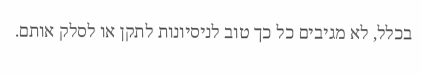בכלל, לא מגיבים כל כך טוב לניסיונות לתקן או לסלק אותם.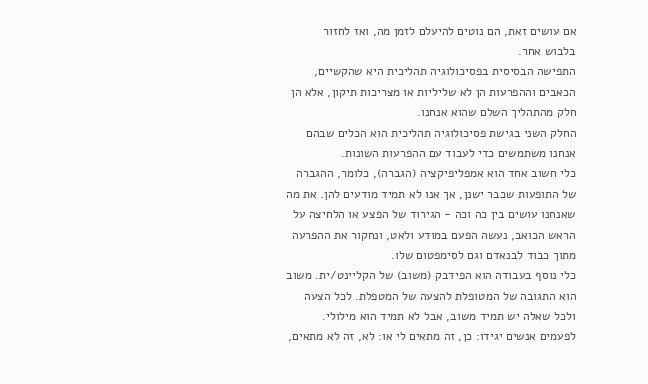אם עושים זאת, הם נוטים להיעלם לזמן מה, ואז לחזור
בלבוש אחר.
התפישה הבסיסית בפסיכולוגיה תהליכית היא שהקשיים, הכאבים וההפרעות הן לא שליליות או מצריכות תיקון, אלא הן חלק מהתהליך השלם שהוא אנחנו.
החלק השני בגישת פסיכולוגיה תהליכית הוא הכלים שבהם אנחנו משתמשים כדי לעבוד עם ההפרעות השונות.
כלי חשוב אחד הוא אמפליפיקציה (הגברה), כלומר, ההגברה של התופעות שכבר ישנן, אך אנו לא תמיד מודעים להן. את מה שאנחנו עושים בין כה וכה - הגירוד של הפצע או הלחיצה על הראש הכואב, נעשה הפעם במודע ולאט, ונחקור את ההפרעה מתוך כבוד לבנאדם וגם לסימפטום שלו.
כלי נוסף בעבודה הוא הפידבק (משוב) של הקליינט/ית. משוב הוא התגובה של המטופלת להצעה של המטפלת. לכל הצעה ולכל שאלה יש תמיד משוב, אבל לא תמיד הוא מילולי.
לפעמים אנשים יגידו: כן, זה מתאים לי או: לא, זה לא מתאים,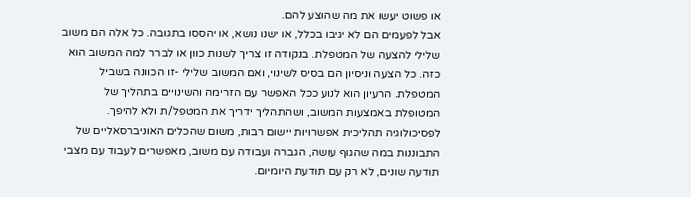או פשוט יעשו את מה שהוצע להם.
אבל לפעמים הם לא יגיבו בכלל, או ישנו נושא, או יהססו בתגובה. כל אלה הם משוב שלילי להצעה של המטפלת. בנקודה זו צריך לשנות כוון או לברר למה המשוב הוא כזה. כל הצעה וניסיון הם בסיס לשינוי, ואם המשוב שלילי -זו הכוונה בשביל המטפלת. הרעיון הוא לנוע ככל האפשר עם הזרימה והשינויים בתהליך של המטופלת באמצעות המשוב, ושהתהליך ידריך את המטפל/ת ולא להיפך.
לפסיכולוגיה תהליכית אפשרויות יישום רבות, משום שהכלים האוניברסאליים של התבוננות במה שהגוף עושה, הגברה ועבודה עם משוב, מאפשרים לעבוד עם מצבי תודעה שונים, לא רק עם תודעת היומיום.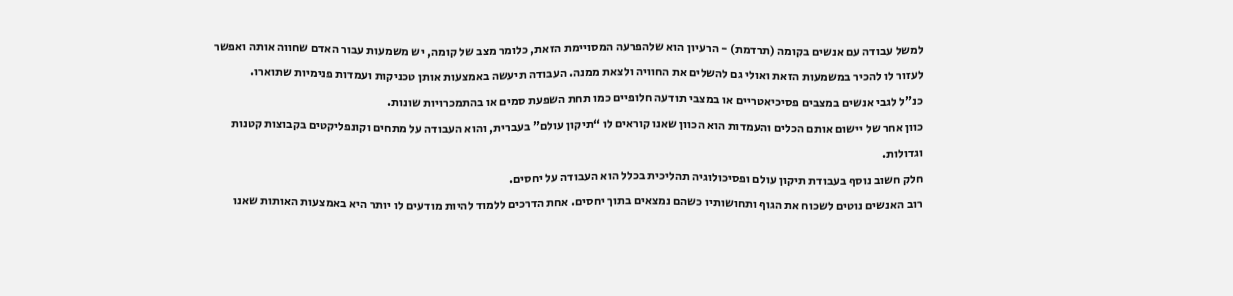למשל עבודה עם אנשים בקומה (תרדמת) - הרעיון הוא שלהפרעה המסויימת הזאת, כלומר מצב של קומה, יש משמעות עבור האדם שחווה אותה ואפשר לעזור לו להכיר במשמעות הזאת ואולי גם להשלים את החוויה ולצאת ממנה. העבודה תיעשה באמצעות אותן טכניקות ועמדות פנימיות שתוארו.
כנ”ל לגבי אנשים במצבים פסיכיאטריים או במצבי תודעה חלופיים כמו תחת השפעת סמים או בהתמכרויות שונות.
כוון אחר של יישום אותם הכלים והעמדות הוא הכוון שאנו קוראים לו “תיקון עולם” בעברית, והוא העבודה על מתחים וקונפליקטים בקבוצות קטנות וגדולות.
חלק חשוב נוסף בעבודת תיקון עולם ופסיכולוגיה תהליכית בכלל הוא העבודה על יחסים.
רוב האנשים נוטים לשכוח את הגוף ותחושותיו כשהם נמצאים בתוך יחסים. אחת הדרכים ללמוד להיות מודעים לו יותר היא באמצעות האותות שאנו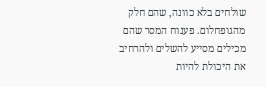שולחים בלא כוונה, שהם חלק מהגופחלום. פענוח המסר שהם מכילים מסייע להשלים ולהרחיב את היכולת להיות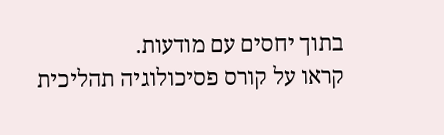בתוך יחסים עם מודעות.
קראו על קורס פסיכולוגיה תהליכית